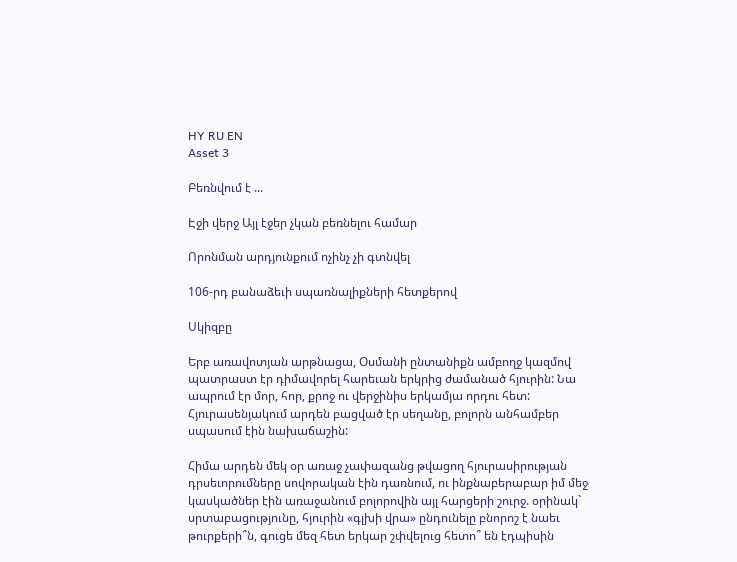HY RU EN
Asset 3

Բեռնվում է ...

Էջի վերջ Այլ էջեր չկան բեռնելու համար

Որոնման արդյունքում ոչինչ չի գտնվել

106-րդ բանաձեւի սպառնալիքների հետքերով

Սկիզբը

Երբ առավոտյան արթնացա, Օսմանի ընտանիքն ամբողջ կազմով պատրաստ էր դիմավորել հարեւան երկրից ժամանած հյուրին: Նա ապրում էր մոր, հոր, քրոջ ու վերջինիս երկամյա որդու հետ: Հյուրասենյակում արդեն բացված էր սեղանը, բոլորն անհամբեր սպասում էին նախաճաշին:

Հիմա արդեն մեկ օր առաջ չափազանց թվացող հյուրասիրության դրսեւորումները սովորական էին դառնում, ու ինքնաբերաբար իմ մեջ կասկածներ էին առաջանում բոլորովին այլ հարցերի շուրջ. օրինակ` սրտաբացությունը, հյուրին «գլխի վրա» ընդունելը բնորոշ է նաեւ թուրքերի՞ն, գուցե մեզ հետ երկար շփվելուց հետո՞ են էդպիսին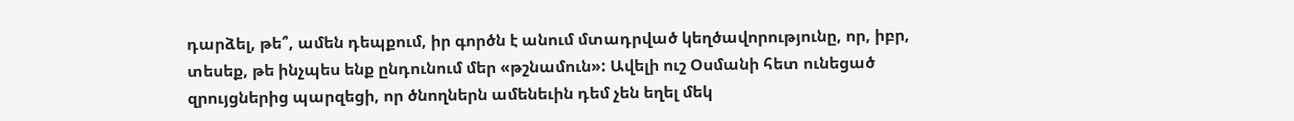դարձել, թե՞, ամեն դեպքում, իր գործն է անում մտադրված կեղծավորությունը, որ, իբր, տեսեք, թե ինչպես ենք ընդունում մեր «թշնամուն»: Ավելի ուշ Օսմանի հետ ունեցած զրույցներից պարզեցի, որ ծնողներն ամենեւին դեմ չեն եղել մեկ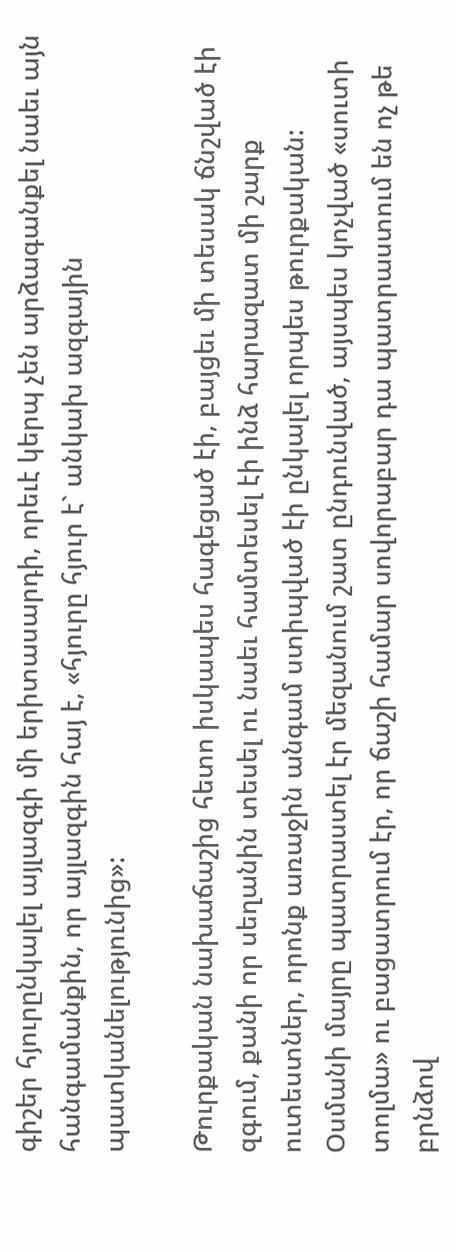գիշեր հյուրընկալել այլազգի մի երիտասարդի, որեւէ կերպ չեն արձագանքել նաեւ այն հանգամանքին, որ այլազգին հայ է, «հյուրը հյուր է` անկախ ազգային պատկանելությունից»:

Թուրքական նախաճաշից հետո իսկապես հագեցած էի, բայցեւ մի տեսակ ճնշված էի զգում, քանի որ սեղանին տեսել ու նաեւ համտեսել էի ինձ հարազատ մի շարք ուտեստներ, որոնք առաջին անգամ ստիպված էի ընկալել որպես թուրքական: Օսմանի մայրը պատրաստել էր մեզանում շատ ընդունված, այսպես կոչված «սուտի տոլմա» ու բացատրում էր, որ ճաշի համար սովորաբար դա պատրաստում են ոչ թե բրնձով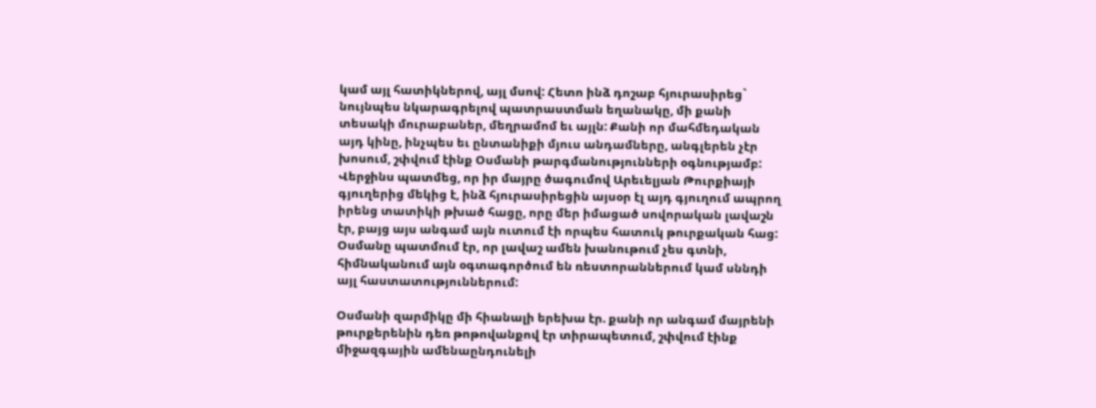կամ այլ հատիկներով, այլ մսով: Հետո ինձ դոշաբ հյուրասիրեց` նույնպես նկարագրելով պատրաստման եղանակը, մի քանի տեսակի մուրաբաներ, մեղրամոմ եւ այլն: Քանի որ մահմեդական այդ կինը, ինչպես եւ ընտանիքի մյուս անդամները, անգլերեն չէր խոսում, շփվում էինք Օսմանի թարգմանությունների օգնությամբ: Վերջինս պատմեց, որ իր մայրը ծագումով Արեւելյան Թուրքիայի գյուղերից մեկից է, ինձ հյուրասիրեցին այսօր էլ այդ գյուղում ապրող իրենց տատիկի թխած հացը, որը մեր իմացած սովորական լավաշն էր, բայց այս անգամ այն ուտում էի որպես հատուկ թուրքական հաց: Օսմանը պատմում էր, որ լավաշ ամեն խանութում չես գտնի, հիմնականում այն օգտագործում են ռեստորաններում կամ սննդի այլ հաստատություններում:

Օսմանի զարմիկը մի հիանալի երեխա էր. քանի որ անգամ մայրենի թուրքերենին դեռ թոթովանքով էր տիրապետում, շփվում էինք միջազգային ամենաընդունելի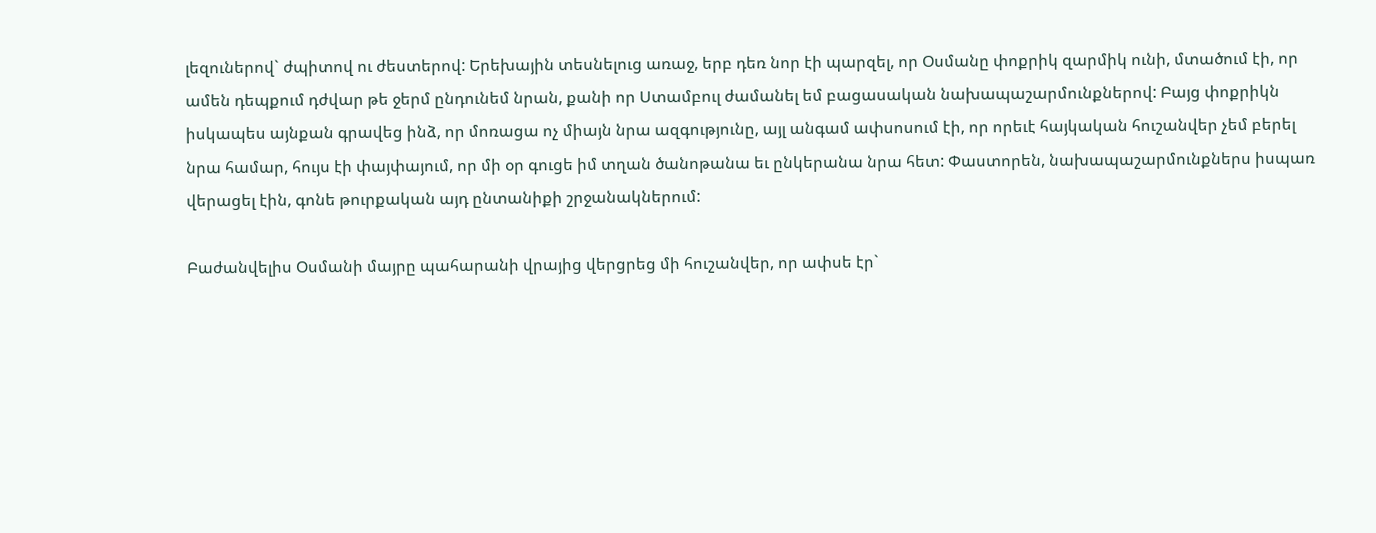լեզուներով` ժպիտով ու ժեստերով: Երեխային տեսնելուց առաջ, երբ դեռ նոր էի պարզել, որ Օսմանը փոքրիկ զարմիկ ունի, մտածում էի, որ ամեն դեպքում դժվար թե ջերմ ընդունեմ նրան, քանի որ Ստամբուլ ժամանել եմ բացասական նախապաշարմունքներով: Բայց փոքրիկն իսկապես այնքան գրավեց ինձ, որ մոռացա ոչ միայն նրա ազգությունը, այլ անգամ ափսոսում էի, որ որեւէ հայկական հուշանվեր չեմ բերել նրա համար, հույս էի փայփայում, որ մի օր գուցե իմ տղան ծանոթանա եւ ընկերանա նրա հետ: Փաստորեն, նախապաշարմունքներս իսպառ վերացել էին, գոնե թուրքական այդ ընտանիքի շրջանակներում:

Բաժանվելիս Օսմանի մայրը պահարանի վրայից վերցրեց մի հուշանվեր, որ ափսե էր`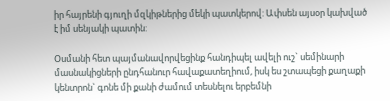իր հայրենի գյուղի մզկիթներից մեկի պատկերով: Ափսեն այսօր կախված է իմ սենյակի պատին:

Օսմանի հետ պայմանավորվեցինք հանդիպել ավելի ուշ` սեմինարի մասնակիցների ընդհանուր հավաքատեղիում, իսկ ես շտապեցի քաղաքի կենտրոն` գոնե մի քանի ժամում տեսնելու երբեմնի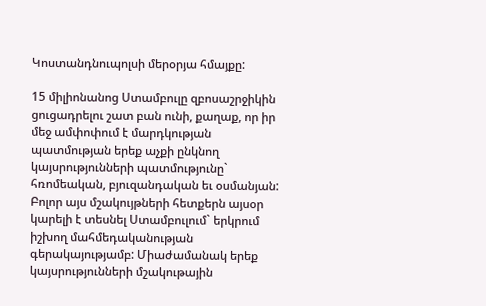Կոստանդնուպոլսի մերօրյա հմայքը:

15 միլիոնանոց Ստամբուլը զբոսաշրջիկին ցուցադրելու շատ բան ունի, քաղաք, որ իր մեջ ամփոփում է մարդկության պատմության երեք աչքի ընկնող կայսրությունների պատմությունը` հռոմեական, բյուզանդական եւ օսմանյան: Բոլոր այս մշակույթների հետքերն այսօր կարելի է տեսնել Ստամբուլում` երկրում իշխող մահմեդականության գերակայությամբ: Միաժամանակ երեք կայսրությունների մշակութային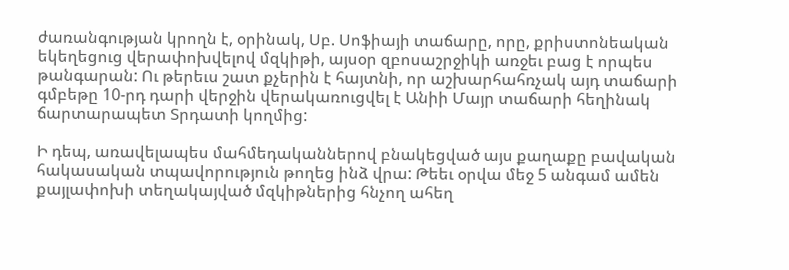ժառանգության կրողն է, օրինակ, Սբ. Սոֆիայի տաճարը, որը, քրիստոնեական եկեղեցուց վերափոխվելով մզկիթի, այսօր զբոսաշրջիկի առջեւ բաց է որպես թանգարան: Ու թերեւս շատ քչերին է հայտնի, որ աշխարհահռչակ այդ տաճարի գմբեթը 10-րդ դարի վերջին վերակառուցվել է Անիի Մայր տաճարի հեղինակ ճարտարապետ Տրդատի կողմից:

Ի դեպ, առավելապես մահմեդականներով բնակեցված այս քաղաքը բավական հակասական տպավորություն թողեց ինձ վրա: Թեեւ օրվա մեջ 5 անգամ ամեն քայլափոխի տեղակայված մզկիթներից հնչող ահեղ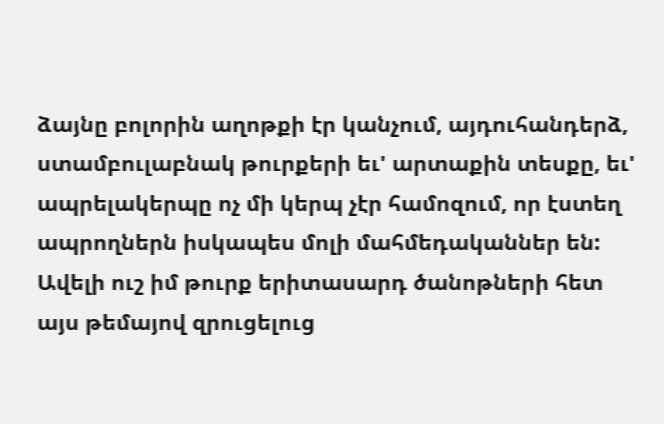ձայնը բոլորին աղոթքի էր կանչում, այդուհանդերձ, ստամբուլաբնակ թուրքերի եւ' արտաքին տեսքը, եւ' ապրելակերպը ոչ մի կերպ չէր համոզում, որ էստեղ ապրողներն իսկապես մոլի մահմեդականներ են: Ավելի ուշ իմ թուրք երիտասարդ ծանոթների հետ այս թեմայով զրուցելուց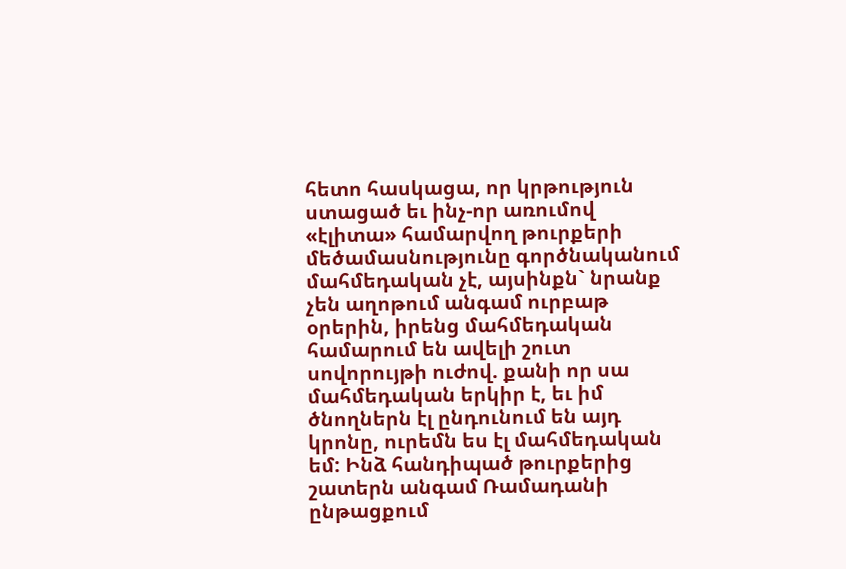հետո հասկացա, որ կրթություն ստացած եւ ինչ-որ առումով «էլիտա» համարվող թուրքերի մեծամասնությունը գործնականում մահմեդական չէ, այսինքն` նրանք չեն աղոթում անգամ ուրբաթ օրերին, իրենց մահմեդական համարում են ավելի շուտ սովորույթի ուժով. քանի որ սա մահմեդական երկիր է, եւ իմ ծնողներն էլ ընդունում են այդ կրոնը, ուրեմն ես էլ մահմեդական եմ: Ինձ հանդիպած թուրքերից շատերն անգամ Ռամադանի ընթացքում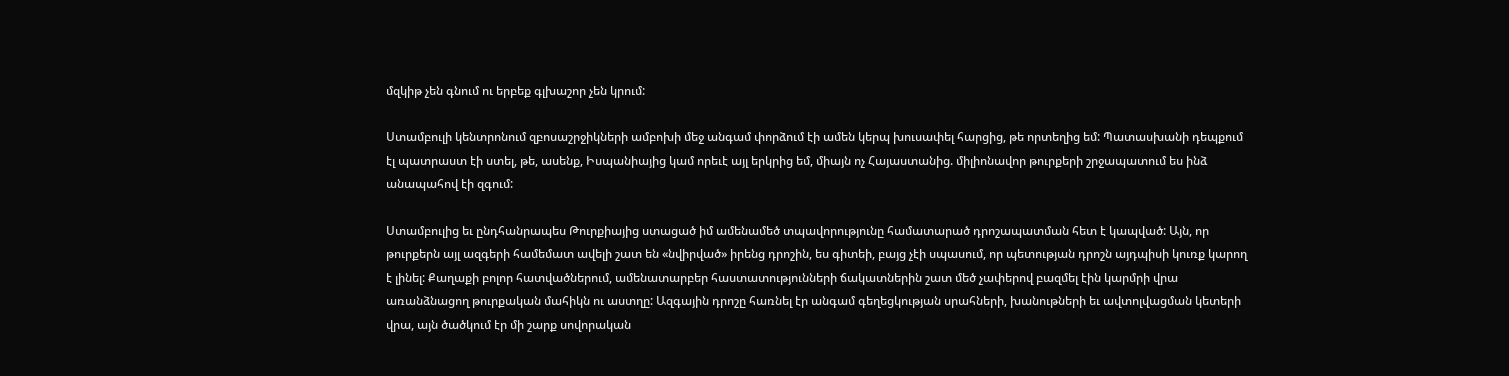մզկիթ չեն գնում ու երբեք գլխաշոր չեն կրում:

Ստամբուլի կենտրոնում զբոսաշրջիկների ամբոխի մեջ անգամ փորձում էի ամեն կերպ խուսափել հարցից, թե որտեղից եմ: Պատասխանի դեպքում էլ պատրաստ էի ստել, թե, ասենք, Իսպանիայից կամ որեւէ այլ երկրից եմ, միայն ոչ Հայաստանից. միլիոնավոր թուրքերի շրջապատում ես ինձ անապահով էի զգում:

Ստամբուլից եւ ընդհանրապես Թուրքիայից ստացած իմ ամենամեծ տպավորությունը համատարած դրոշապատման հետ է կապված: Այն, որ թուրքերն այլ ազգերի համեմատ ավելի շատ են «նվիրված» իրենց դրոշին, ես գիտեի, բայց չէի սպասում, որ պետության դրոշն այդպիսի կուռք կարող է լինել: Քաղաքի բոլոր հատվածներում, ամենատարբեր հաստատությունների ճակատներին շատ մեծ չափերով բազմել էին կարմրի վրա առանձնացող թուրքական մահիկն ու աստղը: Ազգային դրոշը հառնել էր անգամ գեղեցկության սրահների, խանութների եւ ավտոլվացման կետերի վրա, այն ծածկում էր մի շարք սովորական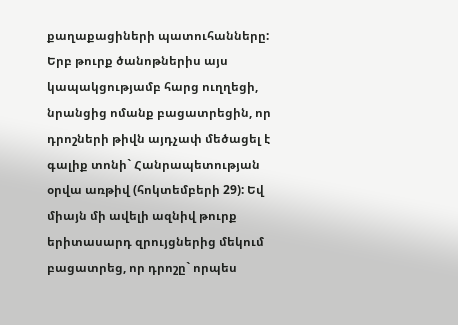քաղաքացիների պատուհանները: Երբ թուրք ծանոթներիս այս կապակցությամբ հարց ուղղեցի, նրանցից ոմանք բացատրեցին, որ դրոշների թիվն այդչափ մեծացել է գալիք տոնի` Հանրապետության օրվա առթիվ (հոկտեմբերի 29): Եվ միայն մի ավելի ազնիվ թուրք երիտասարդ զրույցներից մեկում բացատրեց, որ դրոշը` որպես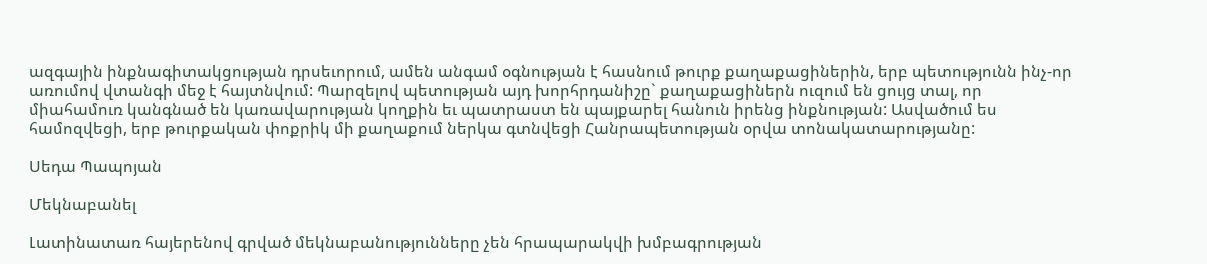ազգային ինքնագիտակցության դրսեւորում, ամեն անգամ օգնության է հասնում թուրք քաղաքացիներին, երբ պետությունն ինչ-որ առումով վտանգի մեջ է հայտնվում: Պարզելով պետության այդ խորհրդանիշը` քաղաքացիներն ուզում են ցույց տալ, որ միահամուռ կանգնած են կառավարության կողքին եւ պատրաստ են պայքարել հանուն իրենց ինքնության: Ասվածում ես համոզվեցի, երբ թուրքական փոքրիկ մի քաղաքում ներկա գտնվեցի Հանրապետության օրվա տոնակատարությանը:

Սեդա Պապոյան

Մեկնաբանել

Լատինատառ հայերենով գրված մեկնաբանությունները չեն հրապարակվի խմբագրության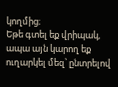կողմից։
Եթե գտել եք վրիպակ, ապա այն կարող եք ուղարկել մեզ՝ ընտրելով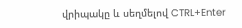վրիպակը և սեղմելով CTRL+Enter